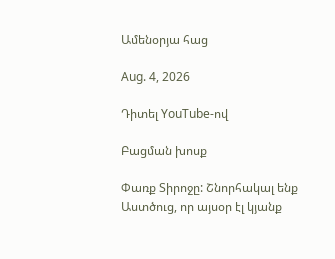Ամենօրյա հաց

Aug. 4, 2026

Դիտել YouTube-ով

Բացման խոսք

Փառք Տիրոջը: Շնորհակալ ենք Աստծուց, որ այսօր էլ կյանք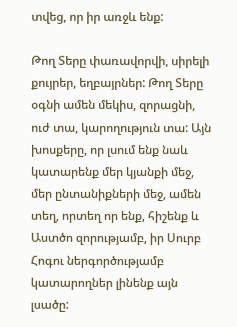տվեց, որ իր առջև ենք:

Թող Տերը փառավորվի, սիրելի քույրեր, եղբայրներ: Թող Տերը օգնի ամեն մեկիս, զորացնի, ուժ տա, կարողություն տա: Այն խոսքերը, որ լսում ենք նաև կատարենք մեր կյանքի մեջ, մեր ընտանիքների մեջ, ամեն տեղ, որտեղ որ ենք, հիշենք և Աստծո զորությամբ, իր Սուրբ Հոգու ներգործությամբ կատարողներ լինենք այն լսածը: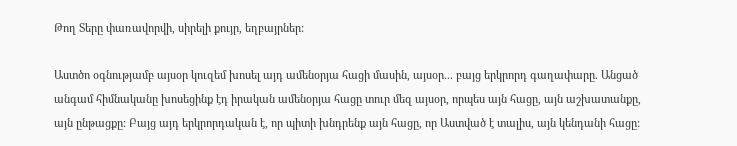Թող Տերը փառավորվի, սիրելի քույր, եղբայրներ:

Աստծո օգնությամբ այսօր կուզեմ խոսել այդ ամենօրյա հացի մասին, այսօր... բայց երկրորդ գաղափարը. Անցած անգամ հիմնականը խոսեցինք էդ իրական ամենօրյա հացը տուր մեզ այսօր, որպես այն հացը, այն աշխատանքը, այն ընթացքը: Բայց այդ երկրորդական է, որ պիտի խնդրենք այն հացը, որ Աստված է տալիս, այն կենդանի հացը: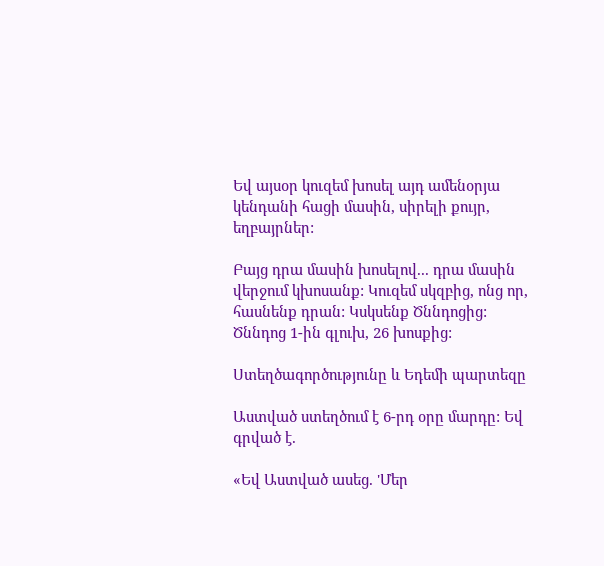Եվ այսօր կուզեմ խոսել այդ ամենօրյա կենդանի հացի մասին, սիրելի քույր, եղբայրներ:

Բայց դրա մասին խոսելով... դրա մասին վերջում կխոսանք: Կուզեմ սկզբից, ոնց որ, հասնենք դրան: Կսկսենք Ծննդոցից: Ծննդոց 1-ին գլուխ, 26 խոսքից:

Ստեղծագործությունը և Եդեմի պարտեզը

Աստված ստեղծում է 6-րդ օրը մարդը: Եվ գրված է.

«Եվ Աստված ասեց. 'Մեր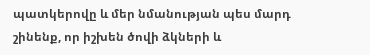պատկերովը և մեր նմանության պես մարդ շինենք, որ իշխեն ծովի ձկների և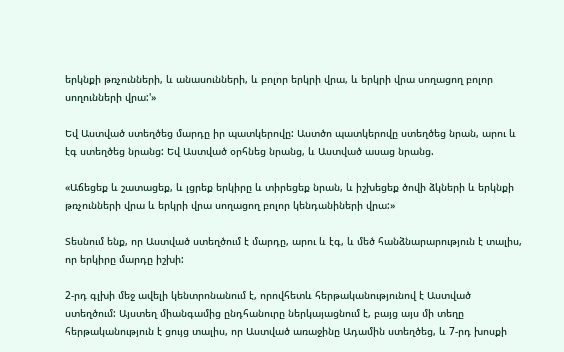երկնքի թռչունների, և անասունների, և բոլոր երկրի վրա, և երկրի վրա սողացող բոլոր սողունների վրա:'»

Եվ Աստված ստեղծեց մարդը իր պատկերովը: Աստծո պատկերովը ստեղծեց նրան, արու և էգ ստեղծեց նրանց: Եվ Աստված օրհնեց նրանց, և Աստված ասաց նրանց.

«Աճեցեք և շատացեք, և լցրեք երկիրը և տիրեցեք նրան, և իշխեցեք ծովի ձկների և երկնքի թռչունների վրա և երկրի վրա սողացող բոլոր կենդանիների վրա:»

Տեսնում ենք, որ Աստված ստեղծում է մարդը, արու և էգ, և մեծ հանձնարարություն է տալիս, որ երկիրը մարդը իշխի:

2-րդ գլխի մեջ ավելի կենտրոնանում է, որովհետև հերթականությունով է Աստված ստեղծում: Այստեղ միանգամից ընդհանուրը ներկայացնում է, բայց այս մի տեղը հերթականություն է ցույց տալիս, որ Աստված առաջինը Ադամին ստեղծեց, և 7-րդ խոսքի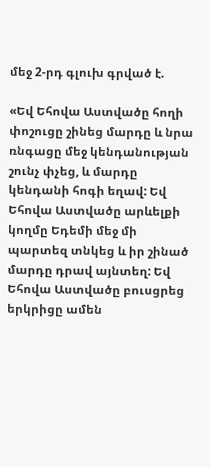մեջ 2-րդ գլուխ գրված է.

«Եվ Եհովա Աստվածը հողի փոշուցը շինեց մարդը և նրա ռնգացը մեջ կենդանության շունչ փչեց, և մարդը կենդանի հոգի եղավ: Եվ Եհովա Աստվածը արևելքի կողմը Եդեմի մեջ մի պարտեզ տնկեց և իր շինած մարդը դրավ այնտեղ: Եվ Եհովա Աստվածը բուսցրեց երկրիցը ամեն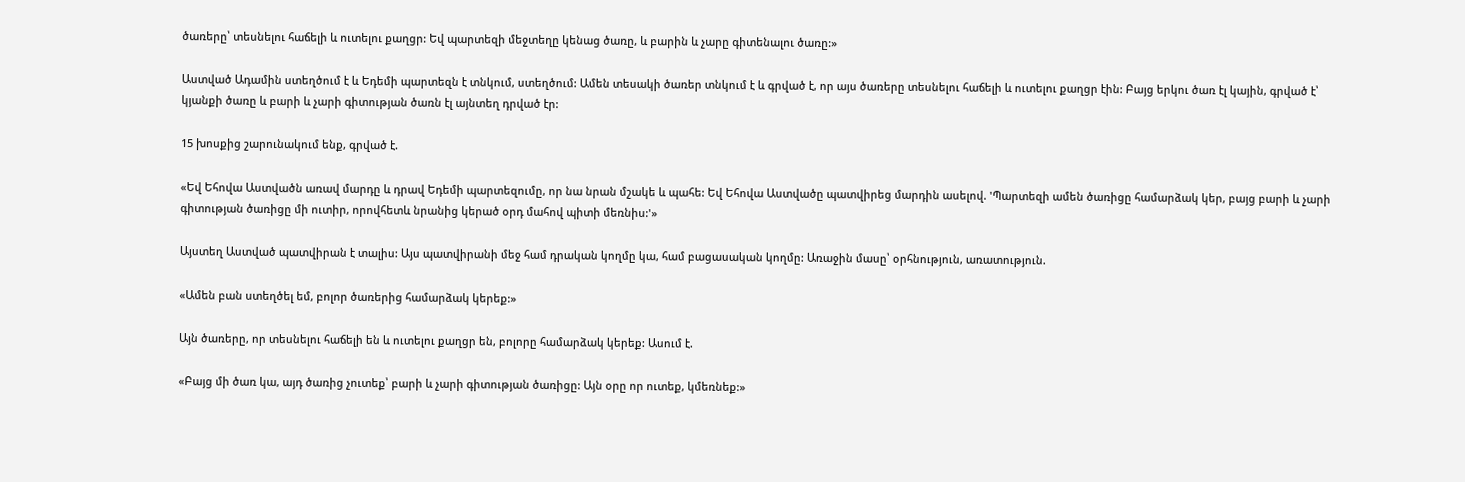ծառերը՝ տեսնելու հաճելի և ուտելու քաղցր: Եվ պարտեզի մեջտեղը կենաց ծառը, և բարին և չարը գիտենալու ծառը:»

Աստված Ադամին ստեղծում է և Եդեմի պարտեզն է տնկում, ստեղծում: Ամեն տեսակի ծառեր տնկում է և գրված է, որ այս ծառերը տեսնելու հաճելի և ուտելու քաղցր էին: Բայց երկու ծառ էլ կային, գրված է՝ կյանքի ծառը և բարի և չարի գիտության ծառն էլ այնտեղ դրված էր:

15 խոսքից շարունակում ենք, գրված է.

«Եվ Եհովա Աստվածն առավ մարդը և դրավ Եդեմի պարտեզումը, որ նա նրան մշակե և պահե: Եվ Եհովա Աստվածը պատվիրեց մարդին ասելով. 'Պարտեզի ամեն ծառիցը համարձակ կեր, բայց բարի և չարի գիտության ծառիցը մի ուտիր, որովհետև նրանից կերած օրդ մահով պիտի մեռնիս:'»

Այստեղ Աստված պատվիրան է տալիս: Այս պատվիրանի մեջ համ դրական կողմը կա, համ բացասական կողմը: Առաջին մասը՝ օրհնություն, առատություն.

«Ամեն բան ստեղծել եմ, բոլոր ծառերից համարձակ կերեք:»

Այն ծառերը, որ տեսնելու հաճելի են և ուտելու քաղցր են, բոլորը համարձակ կերեք: Ասում է.

«Բայց մի ծառ կա, այդ ծառից չուտեք՝ բարի և չարի գիտության ծառիցը: Այն օրը որ ուտեք, կմեռնեք:»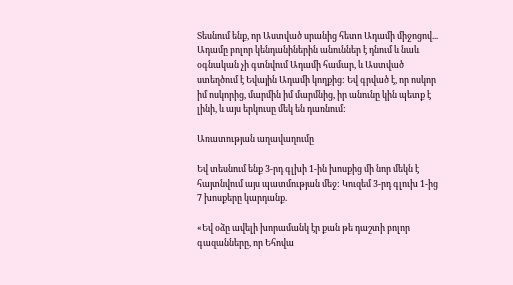Տեսնում ենք, որ Աստված սրանից հետո Ադամի միջոցով... Ադամը բոլոր կենդանիներին անուններ է դնում և նաև օգնական չի գտնվում Ադամի համար, և Աստված ստեղծում է Եվային Ադամի կողքից: Եվ գրված է, որ ոսկոր իմ ոսկորից, մարմին իմ մարմնից, իր անունը կին պետք է լինի, և այս երկուսը մեկ են դառնում:

Առատության աղավաղումը

Եվ տեսնում ենք 3-րդ գլխի 1-ին խոսքից մի նոր մեկն է հայտնվում այս պատմության մեջ: Կուզեմ 3-րդ գլուխ 1-ից 7 խոսքերը կարդանք.

«Եվ օձը ավելի խորամանկ էր քան թե դաշտի բոլոր գազանները, որ Եհովա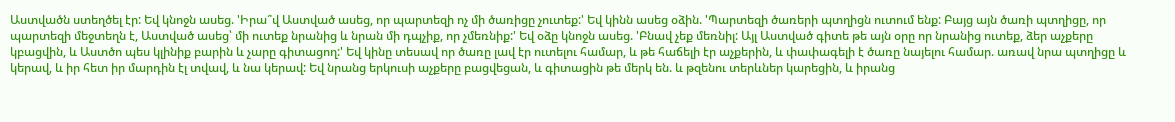Աստվածն ստեղծել էր: Եվ կնոջն ասեց. 'Իրա՞վ Աստված ասեց, որ պարտեզի ոչ մի ծառիցը չուտեք:' Եվ կինն ասեց օձին. 'Պարտեզի ծառերի պտղիցն ուտում ենք: Բայց այն ծառի պտղիցը, որ պարտեզի մեջտեղն է, Աստված ասեց՝ մի ուտեք նրանից և նրան մի դպչիք, որ չմեռնիք:' Եվ օձը կնոջն ասեց. 'Բնավ չեք մեռնիլ: Այլ Աստված գիտե թե այն օրը որ նրանից ուտեք, ձեր աչքերը կբացվին, և Աստծո պես կլինիք բարին և չարը գիտացող:' Եվ կինը տեսավ որ ծառը լավ էր ուտելու համար, և թե հաճելի էր աչքերին, և փափագելի է ծառը նայելու համար. առավ նրա պտղիցը և կերավ, և իր հետ իր մարդին էլ տվավ, և նա կերավ: Եվ նրանց երկուսի աչքերը բացվեցան, և գիտացին թե մերկ են. և թզենու տերևներ կարեցին, և իրանց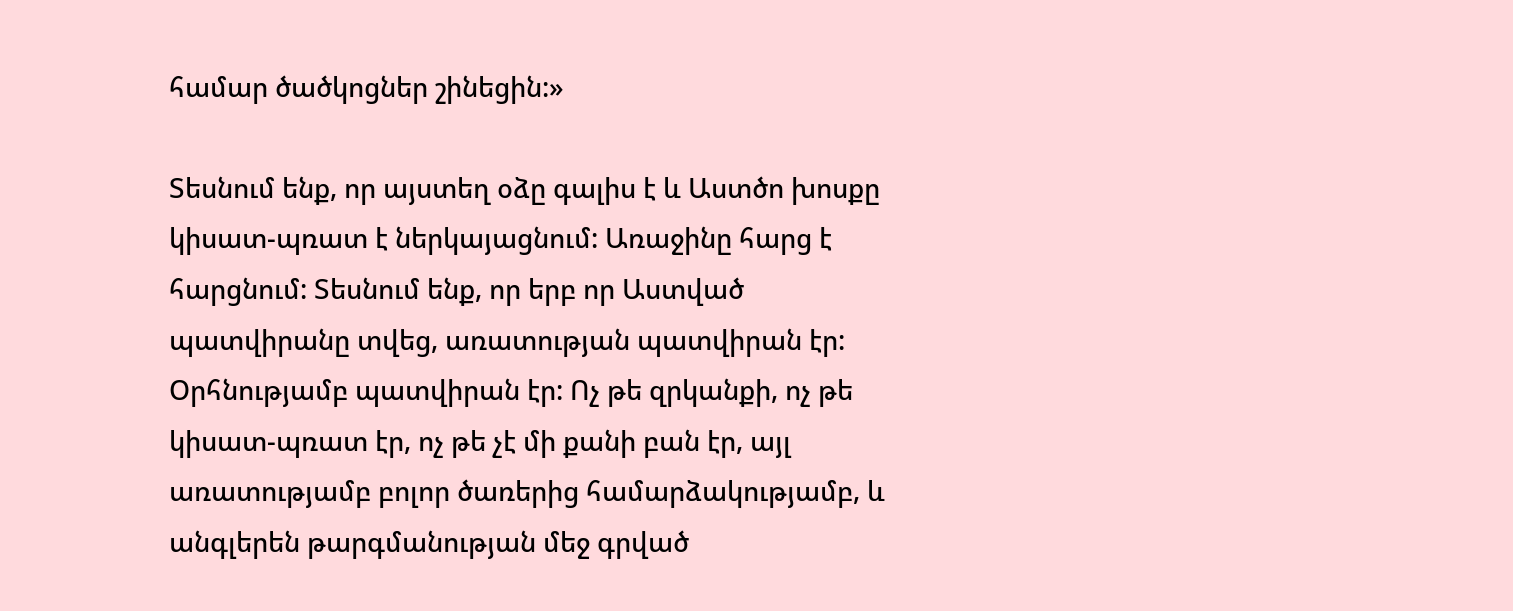համար ծածկոցներ շինեցին:»

Տեսնում ենք, որ այստեղ օձը գալիս է և Աստծո խոսքը կիսատ-պռատ է ներկայացնում: Առաջինը հարց է հարցնում: Տեսնում ենք, որ երբ որ Աստված պատվիրանը տվեց, առատության պատվիրան էր: Օրհնությամբ պատվիրան էր: Ոչ թե զրկանքի, ոչ թե կիսատ-պռատ էր, ոչ թե չէ մի քանի բան էր, այլ առատությամբ բոլոր ծառերից համարձակությամբ, և անգլերեն թարգմանության մեջ գրված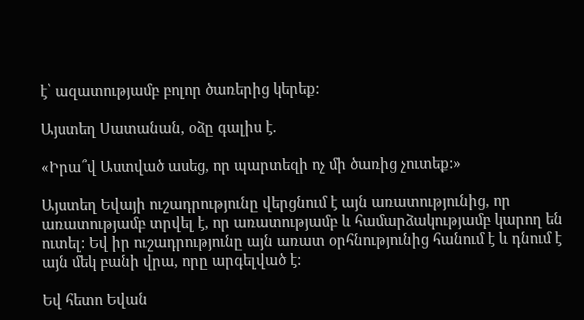է՝ ազատությամբ բոլոր ծառերից կերեք:

Այստեղ Սատանան, օձը գալիս է.

«Իրա՞վ Աստված ասեց, որ պարտեզի ոչ մի ծառից չուտեք:»

Այստեղ Եվայի ուշադրությունը վերցնում է այն առատությունից, որ առատությամբ տրվել է, որ առատությամբ և համարձակությամբ կարող են ուտել: Եվ իր ուշադրությունը այն առատ օրհնությունից հանում է և դնում է այն մեկ բանի վրա, որը արգելված է:

Եվ հետո Եվան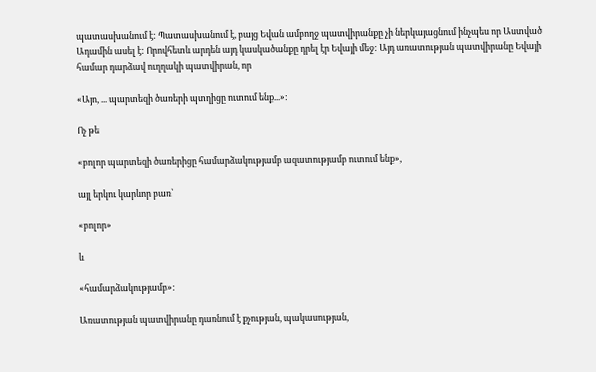պատասխանում է: Պատասխանում է, բայց Եվան ամբողջ պատվիրանքը չի ներկայացնում ինչպես որ Աստված Ադամին ասել է: Որովհետև արդեն այդ կասկածանքը դրել էր Եվայի մեջ: Այդ առատության պատվիրանը Եվայի համար դարձավ ուղղակի պատվիրան, որ

«Այո, ... պարտեզի ծառերի պտղիցը ուտում ենք...»:

Ոչ թե

«բոլոր պարտեզի ծառերիցը համարձակությամբ ազատությամբ ուտում ենք»,

այլ երկու կարևոր բառ՝

«բոլոր»

և

«համարձակությամբ»:

Առատության պատվիրանը դառնում է քչության, պակասության,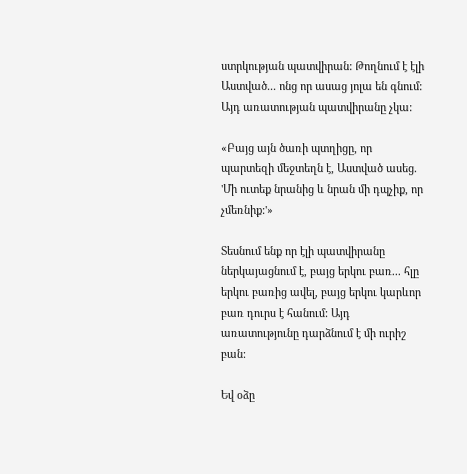ստրկության պատվիրան: Թողնում է էլի Աստված... ոնց որ ասաց յոլա են գնում: Այդ առատության պատվիրանը չկա:

«Բայց այն ծառի պտղիցը, որ պարտեզի մեջտեղն է, Աստված ասեց. 'Մի ուտեք նրանից և նրան մի դպչիք, որ չմեռնիք:'»

Տեսնում ենք որ էլի պատվիրանը ներկայացնում է, բայց երկու բառ... հլը երկու բառից ավել, բայց երկու կարևոր բառ դուրս է հանում: Այդ առատությունը դարձնում է մի ուրիշ բան:

Եվ օձը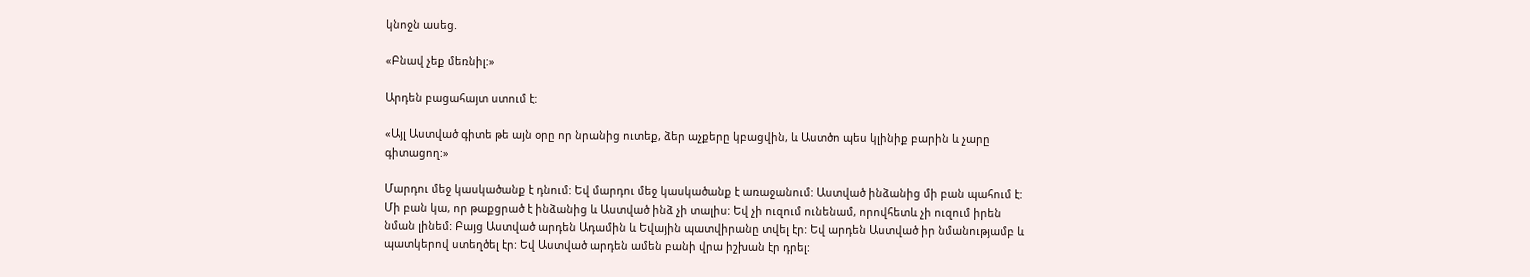կնոջն ասեց.

«Բնավ չեք մեռնիլ:»

Արդեն բացահայտ ստում է:

«Այլ Աստված գիտե թե այն օրը որ նրանից ուտեք, ձեր աչքերը կբացվին, և Աստծո պես կլինիք բարին և չարը գիտացող:»

Մարդու մեջ կասկածանք է դնում: Եվ մարդու մեջ կասկածանք է առաջանում: Աստված ինձանից մի բան պահում է: Մի բան կա, որ թաքցրած է ինձանից և Աստված ինձ չի տալիս: Եվ չի ուզում ունենամ, որովհետև չի ուզում իրեն նման լինեմ: Բայց Աստված արդեն Ադամին և Եվային պատվիրանը տվել էր: Եվ արդեն Աստված իր նմանությամբ և պատկերով ստեղծել էր: Եվ Աստված արդեն ամեն բանի վրա իշխան էր դրել: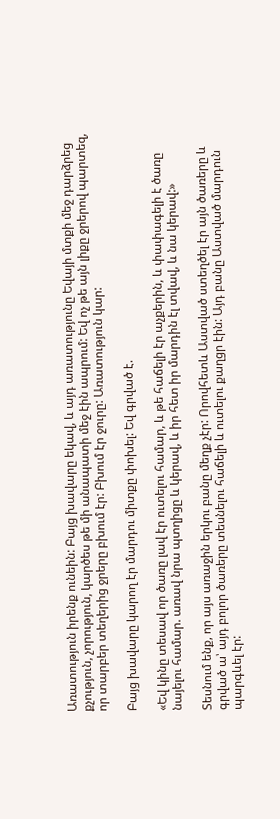Առատություն իրենք ունեին: Բայց խավարը եկավ, և այդ առատությունը Եվայի մտքի մեջ դարձրեց քչություն, չորություն, կարծես թե մի անապատի մեջ էին ապրում: Եվ ոչ թե այն լիքը ջրերով պարտեզ, որ տարբեր տեղերից ջրերը բխում էր: Բխում էր ջուրը: Առատություն կար:

Բայց խավարը կարող էր մարդու միտքը փոխել: Եվ գրված է.

«Եվ կինը տեսավ որ ծառը լավ էր ուտելու համար, և թե հաճելի էր աչքերին, և փափագելի է ծառը նայելու համար. առավ նրա պտղիցը և կերավ, և իր հետ իր մարդին էլ տվավ, և նա կերավ:»

Տեսնում ենք, որ այս առաջին երկու բանը մեղք չէր: Որովհետև Աստված ստեղծել էր այն ծառերը և գրված ա՝ այդ բոլոր ծառերը տեսնելու հաճելի և ուտելու քաղցր էին: Այդ բանը Աստված մարդուն պարգևել էր: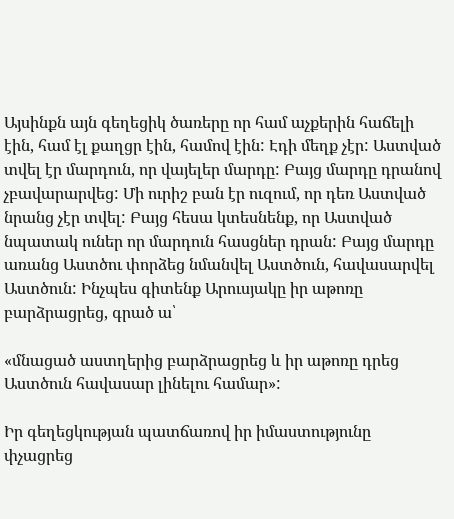Այսինքն այն գեղեցիկ ծառերը որ համ աչքերին հաճելի էին, համ էլ քաղցր էին, համով էին: Էդի մեղք չէր: Աստված տվել էր մարդուն, որ վայելեր մարդը: Բայց մարդը դրանով չբավարարվեց: Մի ուրիշ բան էր ուզում, որ դեռ Աստված նրանց չէր տվել: Բայց հեսա կտեսնենք, որ Աստված նպատակ ուներ որ մարդուն հասցներ դրան: Բայց մարդը առանց Աստծու փորձեց նմանվել Աստծուն, հավասարվել Աստծուն: Ինչպես գիտենք Արուսյակը իր աթոռը բարձրացրեց, գրած ա՝

«մնացած աստղերից բարձրացրեց և իր աթոռը դրեց Աստծուն հավասար լինելու համար»:

Իր գեղեցկության պատճառով իր իմաստությունը փչացրեց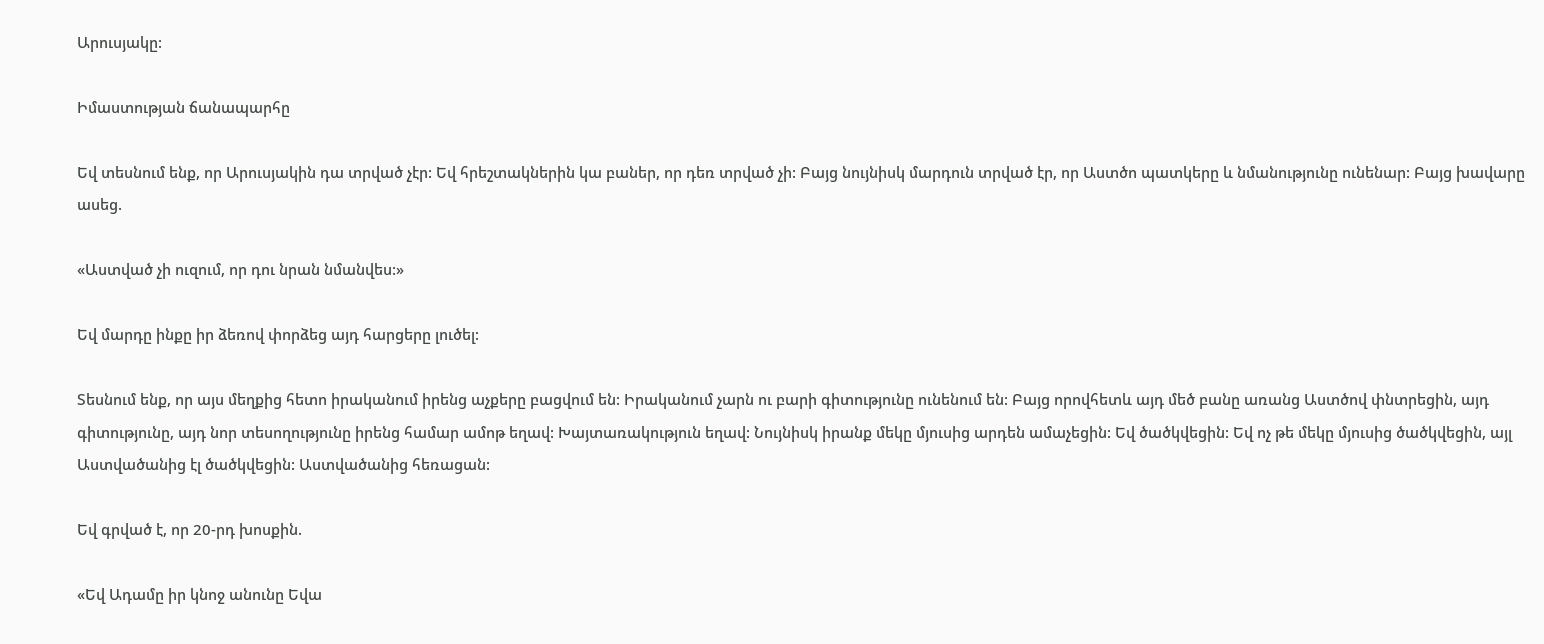Արուսյակը:

Իմաստության ճանապարհը

Եվ տեսնում ենք, որ Արուսյակին դա տրված չէր: Եվ հրեշտակներին կա բաներ, որ դեռ տրված չի: Բայց նույնիսկ մարդուն տրված էր, որ Աստծո պատկերը և նմանությունը ունենար: Բայց խավարը ասեց.

«Աստված չի ուզում, որ դու նրան նմանվես:»

Եվ մարդը ինքը իր ձեռով փորձեց այդ հարցերը լուծել:

Տեսնում ենք, որ այս մեղքից հետո իրականում իրենց աչքերը բացվում են: Իրականում չարն ու բարի գիտությունը ունենում են: Բայց որովհետև այդ մեծ բանը առանց Աստծով փնտրեցին, այդ գիտությունը, այդ նոր տեսողությունը իրենց համար ամոթ եղավ: Խայտառակություն եղավ: Նույնիսկ իրանք մեկը մյուսից արդեն ամաչեցին: Եվ ծածկվեցին: Եվ ոչ թե մեկը մյուսից ծածկվեցին, այլ Աստվածանից էլ ծածկվեցին: Աստվածանից հեռացան:

Եվ գրված է, որ 20-րդ խոսքին.

«Եվ Ադամը իր կնոջ անունը Եվա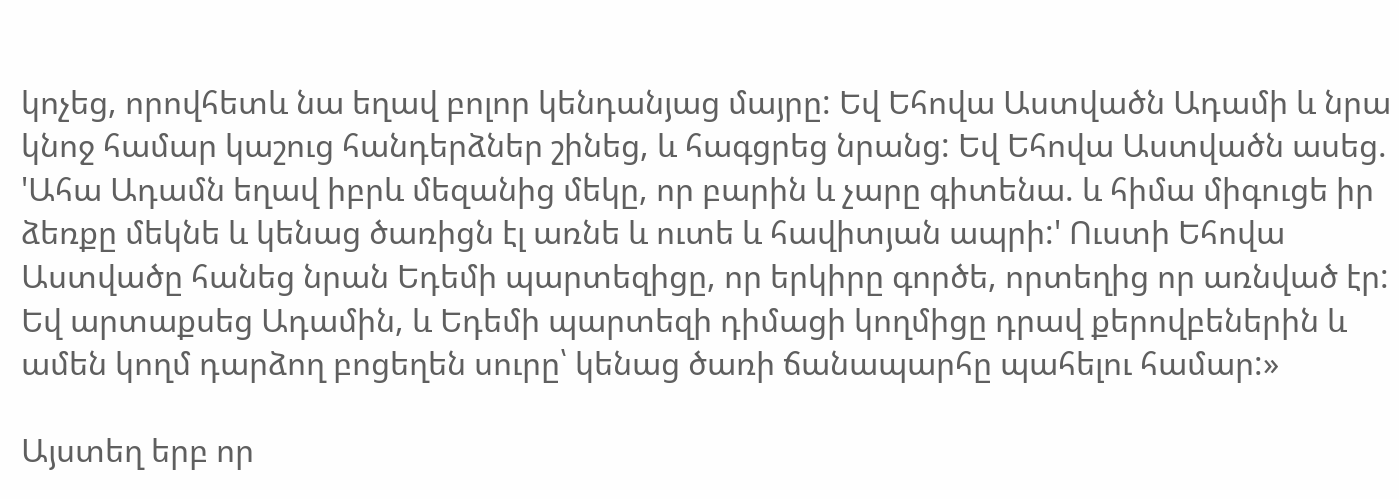կոչեց, որովհետև նա եղավ բոլոր կենդանյաց մայրը: Եվ Եհովա Աստվածն Ադամի և նրա կնոջ համար կաշուց հանդերձներ շինեց, և հագցրեց նրանց: Եվ Եհովա Աստվածն ասեց. 'Ահա Ադամն եղավ իբրև մեզանից մեկը, որ բարին և չարը գիտենա. և հիմա միգուցե իր ձեռքը մեկնե և կենաց ծառիցն էլ առնե և ուտե և հավիտյան ապրի:' Ուստի Եհովա Աստվածը հանեց նրան Եդեմի պարտեզիցը, որ երկիրը գործե, որտեղից որ առնված էր: Եվ արտաքսեց Ադամին, և Եդեմի պարտեզի դիմացի կողմիցը դրավ քերովբեներին և ամեն կողմ դարձող բոցեղեն սուրը՝ կենաց ծառի ճանապարհը պահելու համար:»

Այստեղ երբ որ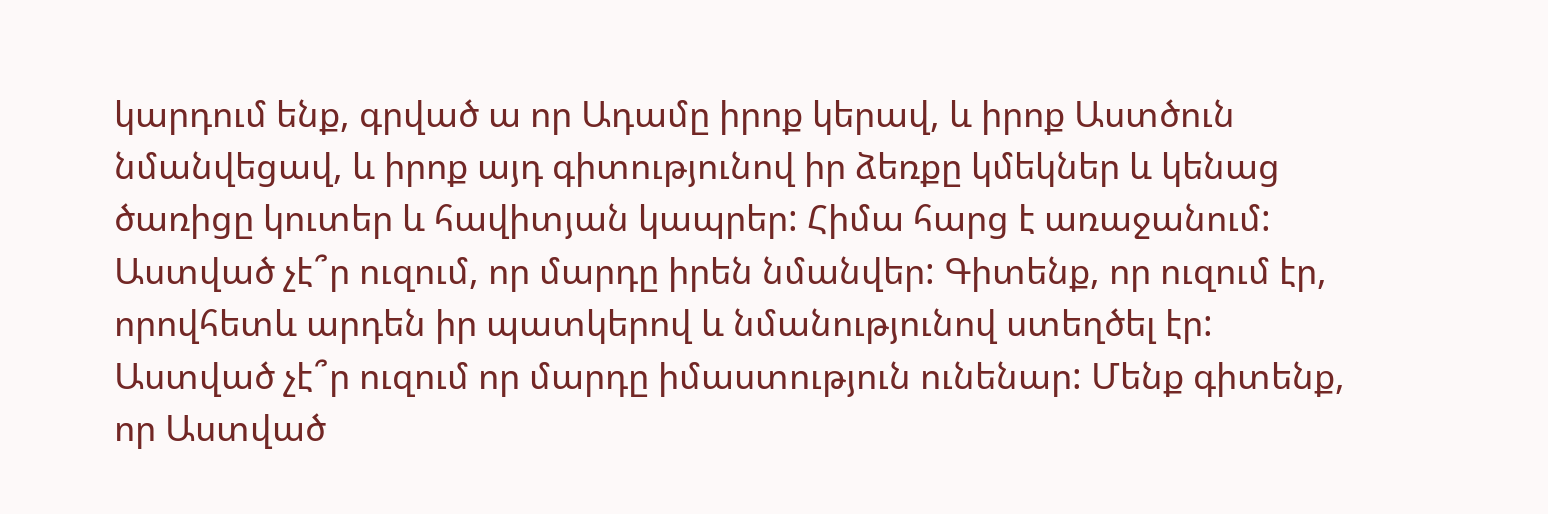կարդում ենք, գրված ա որ Ադամը իրոք կերավ, և իրոք Աստծուն նմանվեցավ, և իրոք այդ գիտությունով իր ձեռքը կմեկներ և կենաց ծառիցը կուտեր և հավիտյան կապրեր: Հիմա հարց է առաջանում: Աստված չէ՞ր ուզում, որ մարդը իրեն նմանվեր: Գիտենք, որ ուզում էր, որովհետև արդեն իր պատկերով և նմանությունով ստեղծել էր: Աստված չէ՞ր ուզում որ մարդը իմաստություն ունենար: Մենք գիտենք, որ Աստված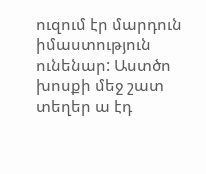ուզում էր մարդուն իմաստություն ունենար: Աստծո խոսքի մեջ շատ տեղեր ա էդ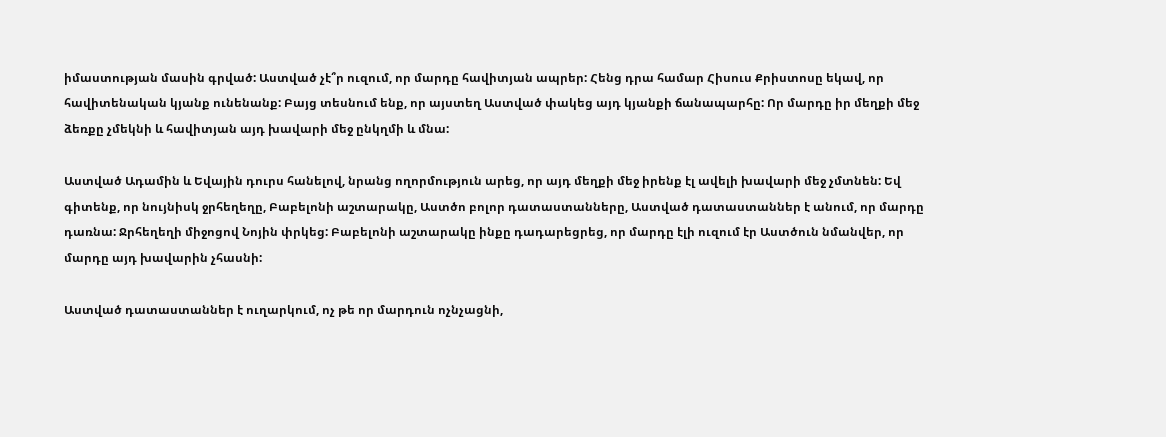իմաստության մասին գրված: Աստված չէ՞ր ուզում, որ մարդը հավիտյան ապրեր: Հենց դրա համար Հիսուս Քրիստոսը եկավ, որ հավիտենական կյանք ունենանք: Բայց տեսնում ենք, որ այստեղ Աստված փակեց այդ կյանքի ճանապարհը: Որ մարդը իր մեղքի մեջ ձեռքը չմեկնի և հավիտյան այդ խավարի մեջ ընկղմի և մնա:

Աստված Ադամին և Եվային դուրս հանելով, նրանց ողորմություն արեց, որ այդ մեղքի մեջ իրենք էլ ավելի խավարի մեջ չմտնեն: Եվ գիտենք, որ նույնիսկ ջրհեղեղը, Բաբելոնի աշտարակը, Աստծո բոլոր դատաստանները, Աստված դատաստաններ է անում, որ մարդը դառնա: Ջրհեղեղի միջոցով Նոյին փրկեց: Բաբելոնի աշտարակը ինքը դադարեցրեց, որ մարդը էլի ուզում էր Աստծուն նմանվեր, որ մարդը այդ խավարին չհասնի:

Աստված դատաստաններ է ուղարկում, ոչ թե որ մարդուն ոչնչացնի,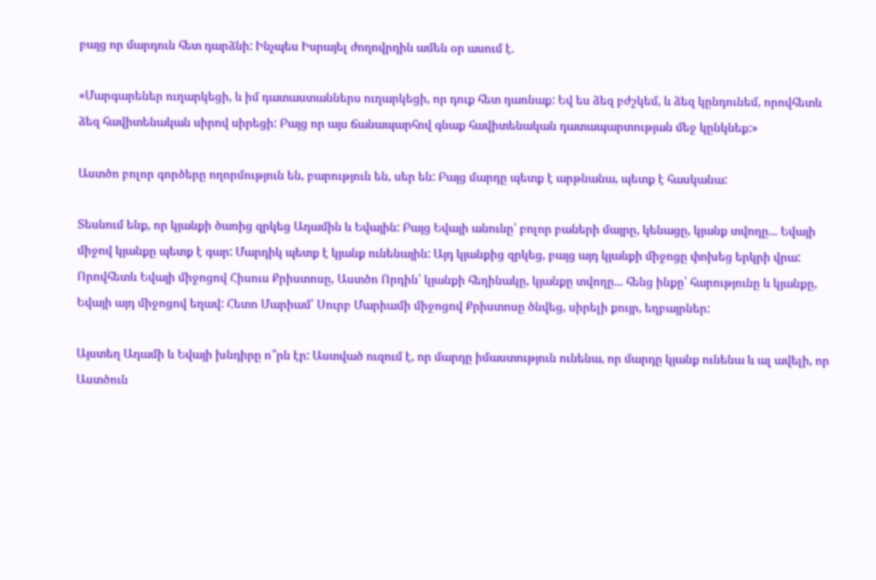բայց որ մարդուն հետ դարձնի: Ինչպես Իսրայել ժողովրդին ամեն օր ասում է.

«Մարգարեներ ուղարկեցի, և իմ դատաստաններս ուղարկեցի, որ դուք հետ դառնաք: Եվ ես ձեզ բժշկեմ, և ձեզ կընդունեմ, որովհետև ձեզ հավիտենական սիրով սիրեցի: Բայց որ այս ճանապարհով գնաք հավիտենական դատապարտության մեջ կընկնեք:»

Աստծո բոլոր գործերը ողորմություն են, բարություն են, սեր են: Բայց մարդը պետք է արթնանա, պետք է հասկանա:

Տեսնում ենք, որ կյանքի ծառից զրկեց Ադամին և Եվային: Բայց Եվայի անունը՝ բոլոր բաների մայրը, կենացը, կյանք տվողը... Եվայի միջով կյանքը պետք է գար: Մարդիկ պետք է կյանք ունենային: Այդ կյանքից զրկեց, բայց այդ կյանքի միջոցը փոխեց երկրի վրա: Որովհետև Եվայի միջոցով Հիսուս Քրիստոսը, Աստծո Որդին՝ կյանքի հեղինակը, կյանքը տվողը... հենց ինքը՝ հարությունը և կյանքը, Եվայի այդ միջոցով եղավ: Հետո Մարիամ՝ Սուրբ Մարիամի միջոցով Քրիստոսը ծնվեց, սիրելի քույր, եղբայրներ:

Այստեղ Ադամի և Եվայի խնդիրը ո՞րն էր: Աստված ուզում է, որ մարդը իմաստություն ունենա, որ մարդը կյանք ունենա և ալ ավելի, որ Աստծուն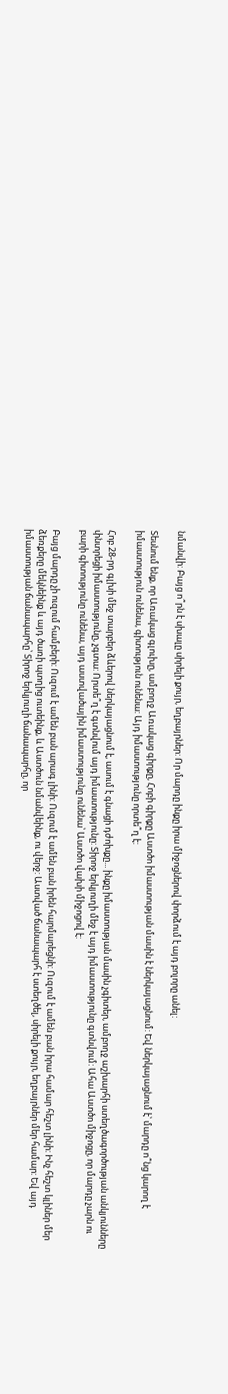նմանվի: Բայց ո՞րն է սխալը սիրելի քույր, եղբայրներ: Որ մարդը ինքը իրա միջոցներով փորձում է այդ բոլորը անել:

Տեսնում ենք, որ Առակաց գլուխը, ամբողջ Առակաց գիրքը, Հոբի գիրքը Աստծո իմաստության մասին է ներկայացնում: Եվ ներկայացնում է՝ մարդը ո՞նց կարող է իմաստություն ունենա, գիտություն ունենա: Այդ իմաստությունը որտե՞ղ է:

Հոբ 28-րդ գլխի մեջ տարբեր ձևերով ներկայացնում է, ասում է գնացի դժոխքը... ինքը իմաստության մասին չգիտեր, ամբողջ աշխարհի ստեղծագործության անկյունները փնտրեցի իմաստությունը, չգտա: Որտե՞ղ է գտնվում այդ իմաստությունը: Տիրոջ երկյուղի մեջ է այդ իմաստությունը գտնվում: Ահա Աստծո միջոցը, որ մարդը չարն ու բարի գիտությունը ունենա, այդ աստվածային իմաստությունը ունենա՝ Աստծո վախի միջոցով է:

Բայց մարդը չի ուզում համբերի: Ուզում է ամեն բան արագ լինի: Ուզում է ամեն բան իրեն հարմարեցնի: Ուզում է ամեն բան իրա համար հեշտ լինի: Ինչ հեշտ կլիներ մեր ձեռքերը մեկնեինք և այդ ծառի պտղից ուտեինք, և Աստծուն նմանվեինք, ու վերջ: Աստված ճանապարհ է ստեղծել, սիրելի քույր, եղբայրներ մեր համար: Եվ այդ իմաստության ճանապարհը՝ Տիրոջ երկյուղի ճանապարհը, որ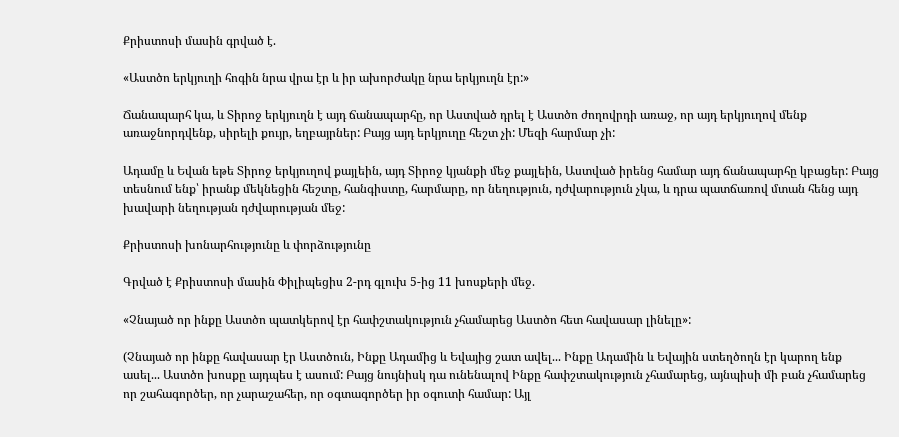Քրիստոսի մասին գրված է.

«Աստծո երկյուղի հոգին նրա վրա էր և իր ախորժակը նրա երկյուղն էր:»

Ճանապարհ կա, և Տիրոջ երկյուղն է այդ ճանապարհը, որ Աստված դրել է Աստծո ժողովրդի առաջ, որ այդ երկյուղով մենք առաջնորդվենք, սիրելի քույր, եղբայրներ: Բայց այդ երկյուղը հեշտ չի: Մեզի հարմար չի:

Ադամը և Եվան եթե Տիրոջ երկյուղով քայլեին, այդ Տիրոջ կյանքի մեջ քայլեին, Աստված իրենց համար այդ ճանապարհը կբացեր: Բայց տեսնում ենք՝ իրանք մեկնեցին հեշտը, հանգիստը, հարմարը, որ նեղություն, դժվարություն չկա, և դրա պատճառով մտան հենց այդ խավարի նեղության դժվարության մեջ:

Քրիստոսի խոնարհությունը և փորձությունը

Գրված է Քրիստոսի մասին Փիլիպեցիս 2-րդ գլուխ 5-ից 11 խոսքերի մեջ.

«Չնայած որ ինքը Աստծո պատկերով էր հափշտակություն չհամարեց Աստծո հետ հավասար լինելը»:

(Չնայած որ ինքը հավասար էր Աստծուն, Ինքը Ադամից և Եվայից շատ ավել... Ինքը Ադամին և Եվային ստեղծողն էր կարող ենք ասել... Աստծո խոսքը այդպես է ասում: Բայց նույնիսկ դա ունենալով Ինքը հափշտակություն չհամարեց, այնպիսի մի բան չհամարեց որ շահագործեր, որ չարաշահեր, որ օգտագործեր իր օգուտի համար: Այլ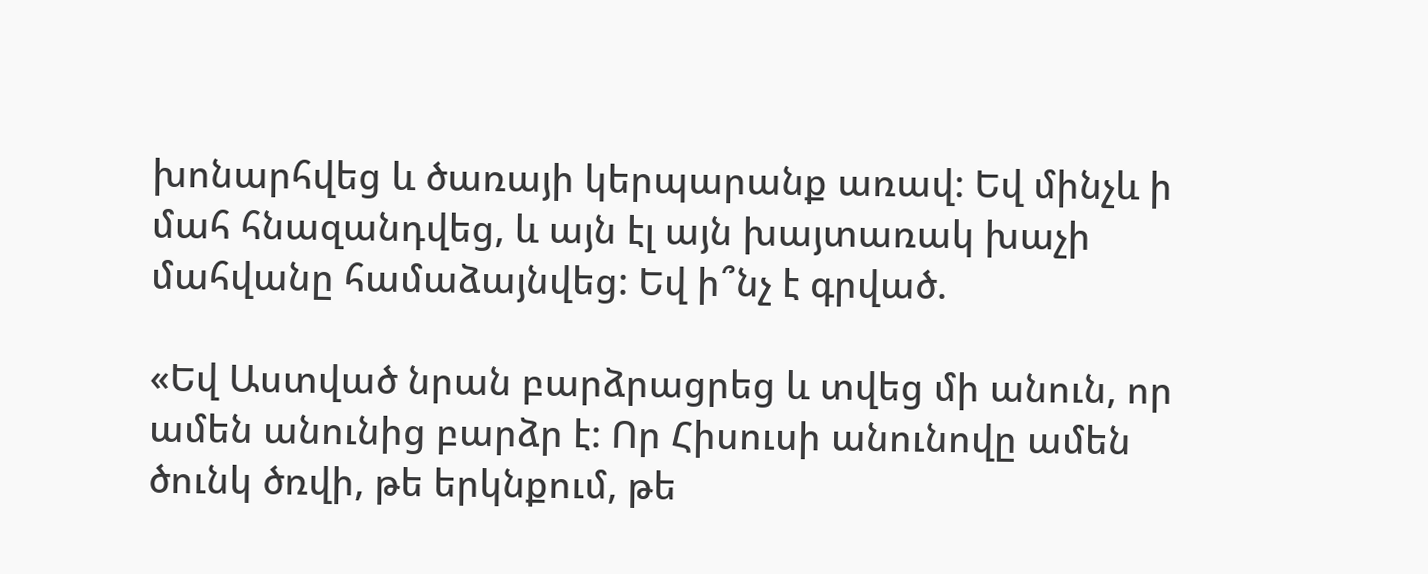խոնարհվեց և ծառայի կերպարանք առավ: Եվ մինչև ի մահ հնազանդվեց, և այն էլ այն խայտառակ խաչի մահվանը համաձայնվեց: Եվ ի՞նչ է գրված.

«Եվ Աստված նրան բարձրացրեց և տվեց մի անուն, որ ամեն անունից բարձր է: Որ Հիսուսի անունովը ամեն ծունկ ծռվի, թե երկնքում, թե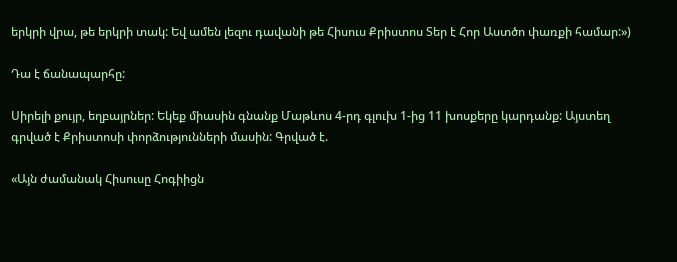երկրի վրա, թե երկրի տակ: Եվ ամեն լեզու դավանի թե Հիսուս Քրիստոս Տեր է Հոր Աստծո փառքի համար:»)

Դա է ճանապարհը:

Սիրելի քույր, եղբայրներ: Եկեք միասին գնանք Մաթևոս 4-րդ գլուխ 1-ից 11 խոսքերը կարդանք: Այստեղ գրված է Քրիստոսի փորձությունների մասին: Գրված է.

«Այն ժամանակ Հիսուսը Հոգիիցն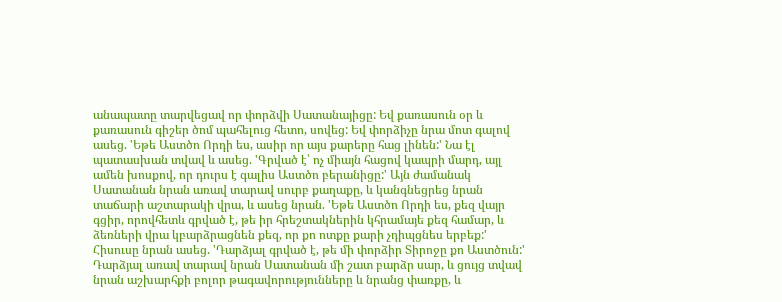անապատը տարվեցավ որ փորձվի Սատանայիցը: Եվ քառասուն օր և քառասուն գիշեր ծոմ պահելուց հետո, սովեց: Եվ փորձիչը նրա մոտ գալով ասեց. 'Եթե Աստծո Որդի ես, ասիր որ այս քարերը հաց լինեն:' Նա էլ պատասխան տվավ և ասեց. 'Գրված է՝ ոչ միայն հացով կապրի մարդ, այլ ամեն խոսքով, որ դուրս է գալիս Աստծո բերանիցը:' Այն ժամանակ Սատանան նրան առավ տարավ սուրբ քաղաքը, և կանգնեցրեց նրան տաճարի աշտարակի վրա, և ասեց նրան. 'Եթե Աստծո Որդի ես, քեզ վայր գցիր, որովհետև գրված է, թե իր հրեշտակներին կհրամայե քեզ համար, և ձեռների վրա կբարձրացնեն քեզ, որ քո ոտքը քարի չդիպցնես երբեք:' Հիսուսը նրան ասեց. 'Դարձյալ գրված է, թե մի փորձիր Տիրոջը քո Աստծուն:' Դարձյալ առավ տարավ նրան Սատանան մի շատ բարձր սար, և ցույց տվավ նրան աշխարհքի բոլոր թագավորությունները և նրանց փառքը, և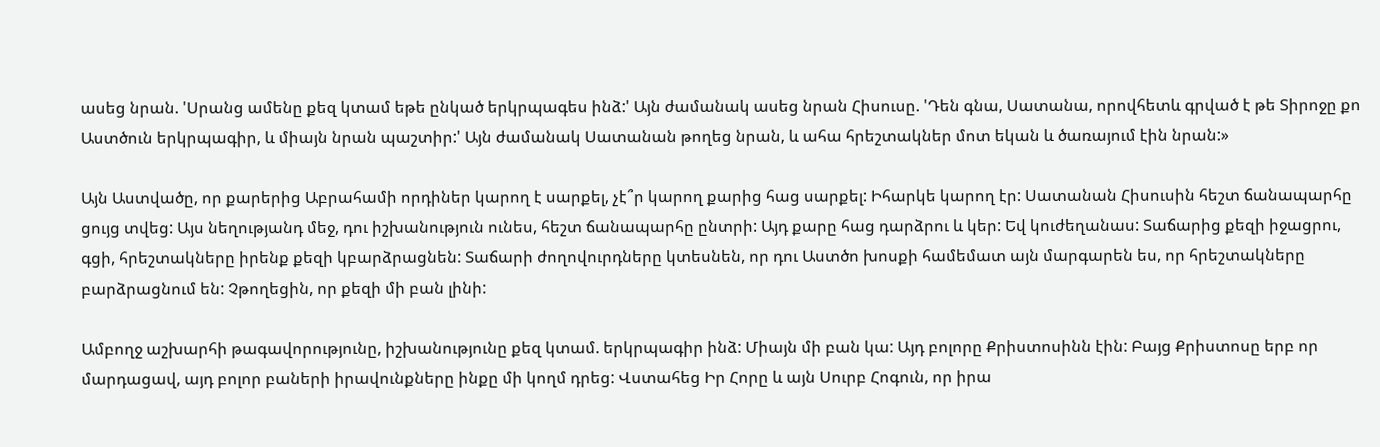ասեց նրան. 'Սրանց ամենը քեզ կտամ եթե ընկած երկրպագես ինձ:' Այն ժամանակ ասեց նրան Հիսուսը. 'Դեն գնա, Սատանա, որովհետև գրված է թե Տիրոջը քո Աստծուն երկրպագիր, և միայն նրան պաշտիր:' Այն ժամանակ Սատանան թողեց նրան, և ահա հրեշտակներ մոտ եկան և ծառայում էին նրան:»

Այն Աստվածը, որ քարերից Աբրահամի որդիներ կարող է սարքել, չէ՞ր կարող քարից հաց սարքել: Իհարկե կարող էր: Սատանան Հիսուսին հեշտ ճանապարհը ցույց տվեց: Այս նեղությանդ մեջ, դու իշխանություն ունես, հեշտ ճանապարհը ընտրի: Այդ քարը հաց դարձրու և կեր: Եվ կուժեղանաս: Տաճարից քեզի իջացրու, գցի, հրեշտակները իրենք քեզի կբարձրացնեն: Տաճարի ժողովուրդները կտեսնեն, որ դու Աստծո խոսքի համեմատ այն մարգարեն ես, որ հրեշտակները բարձրացնում են: Չթողեցին, որ քեզի մի բան լինի:

Ամբողջ աշխարհի թագավորությունը, իշխանությունը քեզ կտամ. երկրպագիր ինձ: Միայն մի բան կա: Այդ բոլորը Քրիստոսինն էին: Բայց Քրիստոսը երբ որ մարդացավ, այդ բոլոր բաների իրավունքները ինքը մի կողմ դրեց: Վստահեց Իր Հորը և այն Սուրբ Հոգուն, որ իրա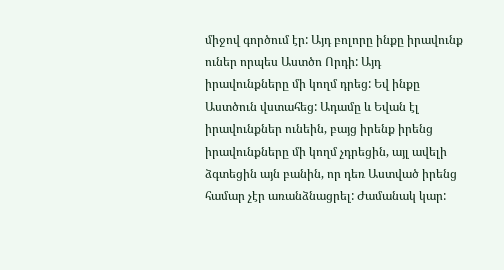միջով գործում էր: Այդ բոլորը ինքը իրավունք ուներ որպես Աստծո Որդի: Այդ իրավունքները մի կողմ դրեց: Եվ ինքը Աստծուն վստահեց: Ադամը և Եվան էլ իրավունքներ ունեին, բայց իրենք իրենց իրավունքները մի կողմ չդրեցին, այլ ավելի ձգտեցին այն բանին, որ դեռ Աստված իրենց համար չէր առանձնացրել: Ժամանակ կար: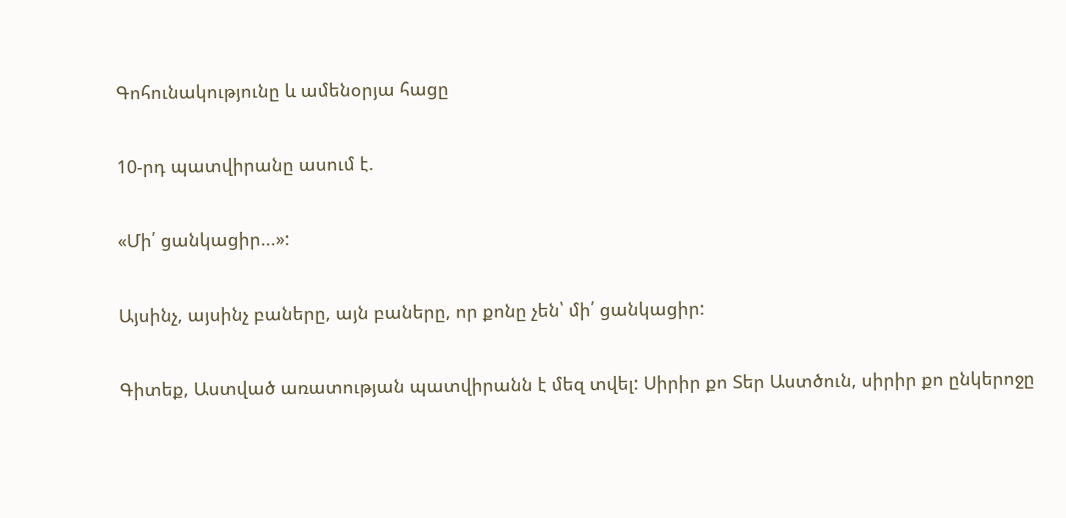Գոհունակությունը և ամենօրյա հացը

10-րդ պատվիրանը ասում է.

«Մի՛ ցանկացիր...»:

Այսինչ, այսինչ բաները, այն բաները, որ քոնը չեն՝ մի՛ ցանկացիր:

Գիտեք, Աստված առատության պատվիրանն է մեզ տվել: Սիրիր քո Տեր Աստծուն, սիրիր քո ընկերոջը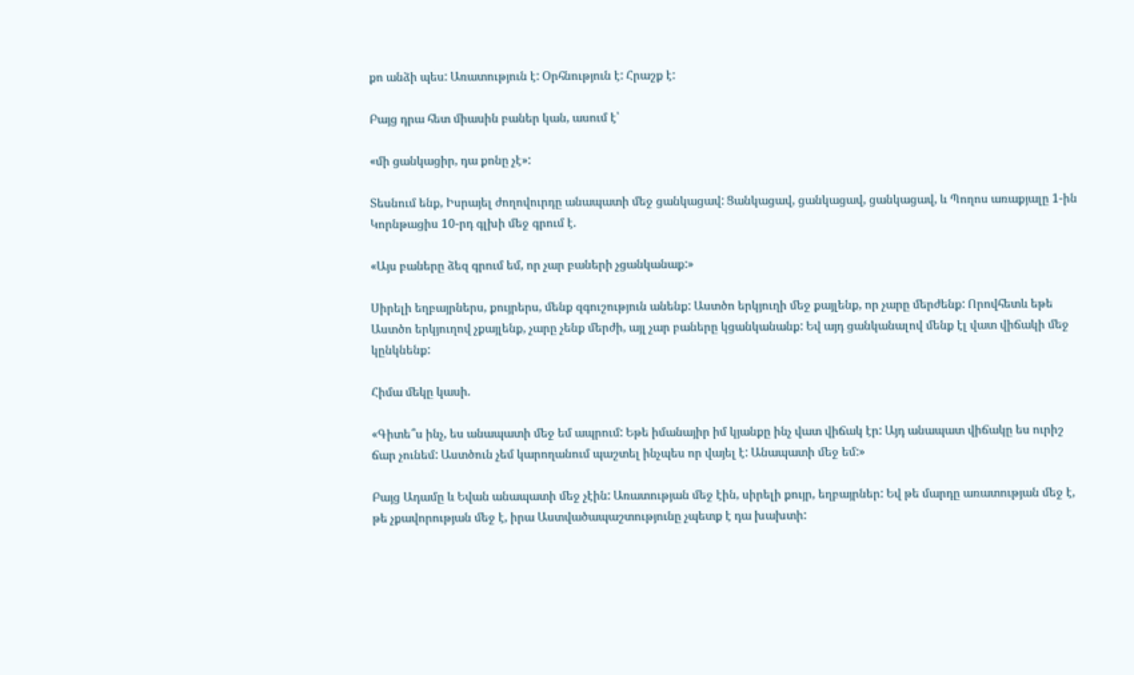քո անձի պես: Առատություն է: Օրհնություն է: Հրաշք է:

Բայց դրա հետ միասին բաներ կան, ասում է՝

«մի ցանկացիր, դա քոնը չէ»:

Տեսնում ենք, Իսրայել ժողովուրդը անապատի մեջ ցանկացավ: Ցանկացավ, ցանկացավ, ցանկացավ, և Պողոս առաքյալը 1-ին Կորնթացիս 10-րդ գլխի մեջ գրում է.

«Այս բաները ձեզ գրում եմ, որ չար բաների չցանկանաք:»

Սիրելի եղբայրներս, քույրերս, մենք զգուշություն անենք: Աստծո երկյուղի մեջ քայլենք, որ չարը մերժենք: Որովհետև եթե Աստծո երկյուղով չքայլենք, չարը չենք մերժի, այլ չար բաները կցանկանանք: Եվ այդ ցանկանալով մենք էլ վատ վիճակի մեջ կընկնենք:

Հիմա մեկը կասի.

«Գիտե՞ս ինչ, ես անապատի մեջ եմ ապրում: Եթե իմանայիր իմ կյանքը ինչ վատ վիճակ էր: Այդ անապատ վիճակը ես ուրիշ ճար չունեմ: Աստծուն չեմ կարողանում պաշտել ինչպես որ վայել է: Անապատի մեջ եմ:»

Բայց Ադամը և Եվան անապատի մեջ չէին: Առատության մեջ էին, սիրելի քույր, եղբայրներ: Եվ թե մարդը առատության մեջ է, թե չքավորության մեջ է, իրա Աստվածապաշտությունը չպետք է դա խախտի: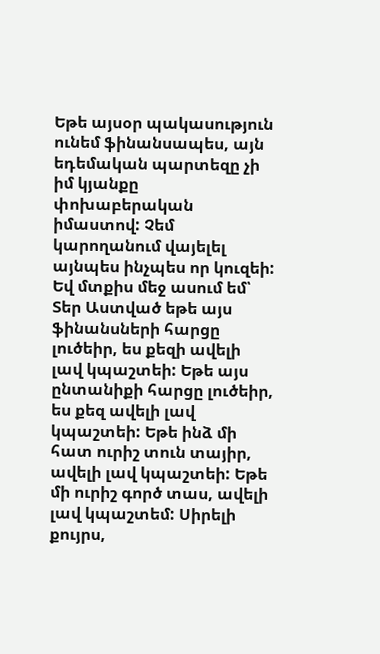Եթե այսօր պակասություն ունեմ ֆինանսապես, այն եդեմական պարտեզը չի իմ կյանքը փոխաբերական իմաստով: Չեմ կարողանում վայելել այնպես ինչպես որ կուզեի: Եվ մտքիս մեջ ասում եմ՝ Տեր Աստված եթե այս ֆինանսների հարցը լուծեիր, ես քեզի ավելի լավ կպաշտեի: Եթե այս ընտանիքի հարցը լուծեիր, ես քեզ ավելի լավ կպաշտեի: Եթե ինձ մի հատ ուրիշ տուն տայիր, ավելի լավ կպաշտեի: Եթե մի ուրիշ գործ տաս, ավելի լավ կպաշտեմ: Սիրելի քույրս,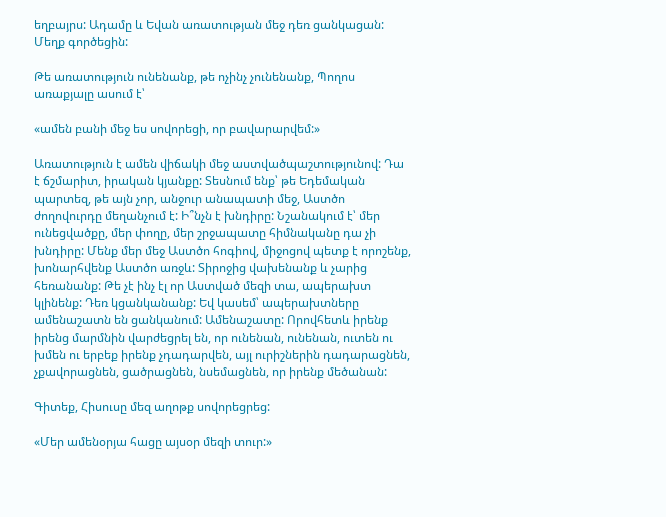եղբայրս: Ադամը և Եվան առատության մեջ դեռ ցանկացան: Մեղք գործեցին:

Թե առատություն ունենանք, թե ոչինչ չունենանք, Պողոս առաքյալը ասում է՝

«ամեն բանի մեջ ես սովորեցի, որ բավարարվեմ:»

Առատություն է ամեն վիճակի մեջ աստվածպաշտությունով: Դա է ճշմարիտ, իրական կյանքը: Տեսնում ենք՝ թե Եդեմական պարտեզ, թե այն չոր, անջուր անապատի մեջ, Աստծո ժողովուրդը մեղանչում է: Ի՞նչն է խնդիրը: Նշանակում է՝ մեր ունեցվածքը, մեր փողը, մեր շրջապատը հիմնականը դա չի խնդիրը: Մենք մեր մեջ Աստծո հոգիով, միջոցով պետք է որոշենք, խոնարհվենք Աստծո առջև: Տիրոջից վախենանք և չարից հեռանանք: Թե չէ ինչ էլ որ Աստված մեզի տա, ապերախտ կլինենք: Դեռ կցանկանանք: Եվ կասեմ՝ ապերախտները ամենաշատն են ցանկանում: Ամենաշատը: Որովհետև իրենք իրենց մարմնին վարժեցրել են, որ ունենան, ունենան, ուտեն ու խմեն ու երբեք իրենք չդադարվեն, այլ ուրիշներին դադարացնեն, չքավորացնեն, ցածրացնեն, նսեմացնեն, որ իրենք մեծանան:

Գիտեք, Հիսուսը մեզ աղոթք սովորեցրեց:

«Մեր ամենօրյա հացը այսօր մեզի տուր:»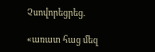Չսովորեցրեց.

«առատ հաց մեզ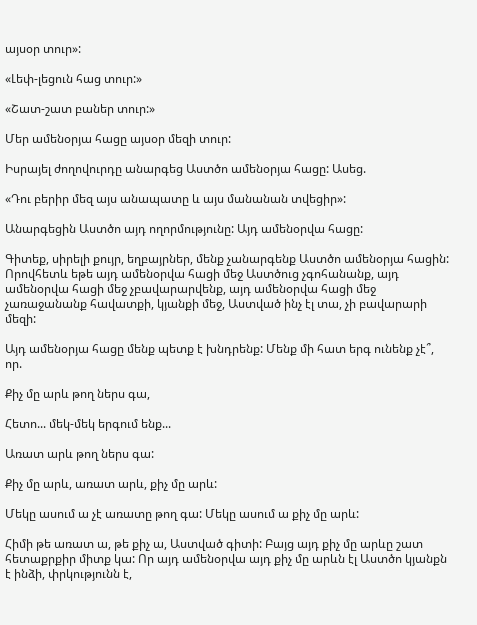այսօր տուր»:

«Լեփ-լեցուն հաց տուր:»

«Շատ-շատ բաներ տուր:»

Մեր ամենօրյա հացը այսօր մեզի տուր:

Իսրայել ժողովուրդը անարգեց Աստծո ամենօրյա հացը: Ասեց.

«Դու բերիր մեզ այս անապատը և այս մանանան տվեցիր»:

Անարգեցին Աստծո այդ ողորմությունը: Այդ ամենօրվա հացը:

Գիտեք, սիրելի քույր, եղբայրներ, մենք չանարգենք Աստծո ամենօրյա հացին: Որովհետև եթե այդ ամենօրվա հացի մեջ Աստծուց չգոհանանք, այդ ամենօրվա հացի մեջ չբավարարվենք, այդ ամենօրվա հացի մեջ չառաջանանք հավատքի, կյանքի մեջ, Աստված ինչ էլ տա, չի բավարարի մեզի:

Այդ ամենօրյա հացը մենք պետք է խնդրենք: Մենք մի հատ երգ ունենք չէ՞, որ.

Քիչ մը արև թող ներս գա,

Հետո... մեկ-մեկ երգում ենք...

Առատ արև թող ներս գա:

Քիչ մը արև, առատ արև, քիչ մը արև:

Մեկը ասում ա չէ առատը թող գա: Մեկը ասում ա քիչ մը արև:

Հիմի թե առատ ա, թե քիչ ա, Աստված գիտի: Բայց այդ քիչ մը արևը շատ հետաքրքիր միտք կա: Որ այդ ամենօրվա այդ քիչ մը արևն էլ Աստծո կյանքն է ինձի, փրկությունն է,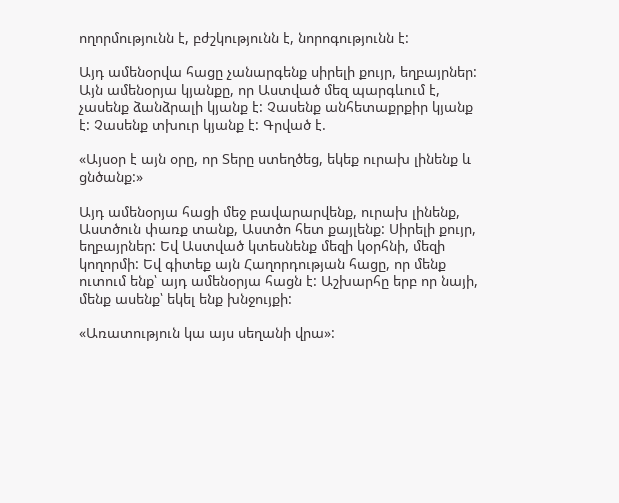ողորմությունն է, բժշկությունն է, նորոգությունն է:

Այդ ամենօրվա հացը չանարգենք սիրելի քույր, եղբայրներ: Այն ամենօրյա կյանքը, որ Աստված մեզ պարգևում է, չասենք ձանձրալի կյանք է: Չասենք անհետաքրքիր կյանք է: Չասենք տխուր կյանք է: Գրված է.

«Այսօր է այն օրը, որ Տերը ստեղծեց, եկեք ուրախ լինենք և ցնծանք:»

Այդ ամենօրյա հացի մեջ բավարարվենք, ուրախ լինենք, Աստծուն փառք տանք, Աստծո հետ քայլենք: Սիրելի քույր, եղբայրներ: Եվ Աստված կտեսնենք մեզի կօրհնի, մեզի կողորմի: Եվ գիտեք այն Հաղորդության հացը, որ մենք ուտում ենք՝ այդ ամենօրյա հացն է: Աշխարհը երբ որ նայի, մենք ասենք՝ եկել ենք խնջույքի:

«Առատություն կա այս սեղանի վրա»: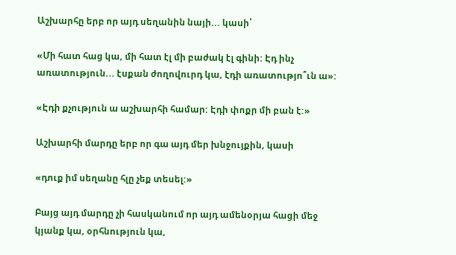Աշխարհը երբ որ այդ սեղանին նայի... կասի՝

«Մի հատ հաց կա, մի հատ էլ մի բաժակ էլ գինի: Էդ ինչ առատություն... էսքան ժողովուրդ կա, էդի առատությո՞ւն ա»:

«Էդի քչություն ա աշխարհի համար: Էդի փոքր մի բան է:»

Աշխարհի մարդը երբ որ գա այդ մեր խնջույքին, կասի

«դուք իմ սեղանը հլը չեք տեսել:»

Բայց այդ մարդը չի հասկանում որ այդ ամենօրյա հացի մեջ կյանք կա, օրհնություն կա,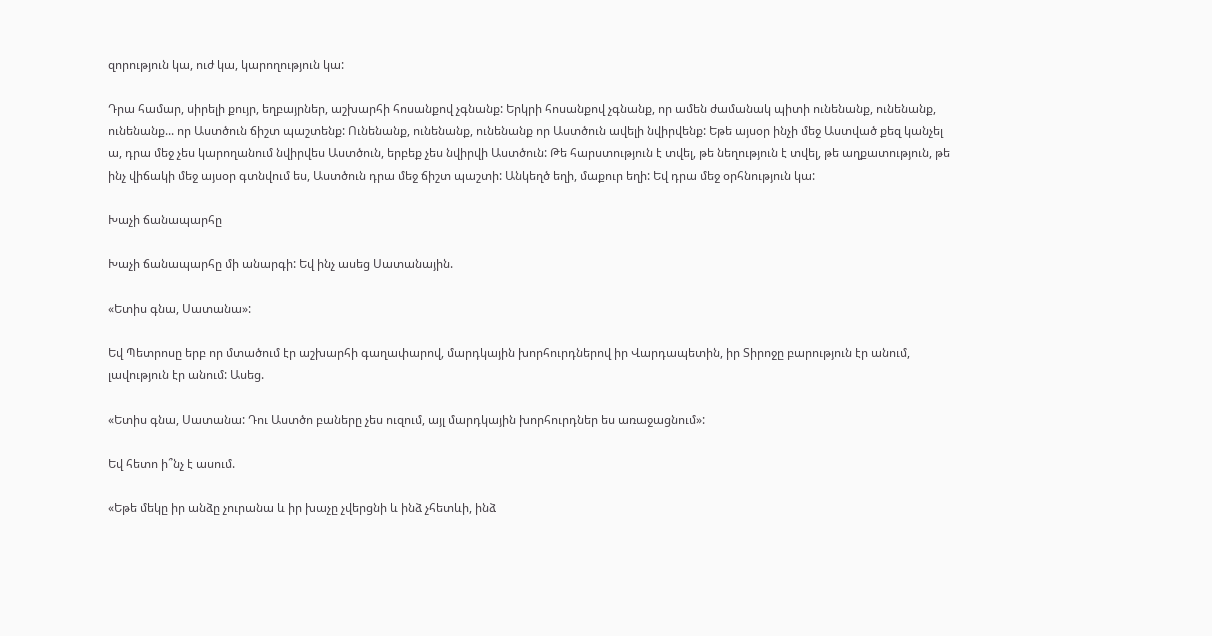զորություն կա, ուժ կա, կարողություն կա:

Դրա համար, սիրելի քույր, եղբայրներ, աշխարհի հոսանքով չգնանք: Երկրի հոսանքով չգնանք, որ ամեն ժամանակ պիտի ունենանք, ունենանք, ունենանք... որ Աստծուն ճիշտ պաշտենք: Ունենանք, ունենանք, ունենանք որ Աստծուն ավելի նվիրվենք: Եթե այսօր ինչի մեջ Աստված քեզ կանչել ա, դրա մեջ չես կարողանում նվիրվես Աստծուն, երբեք չես նվիրվի Աստծուն: Թե հարստություն է տվել, թե նեղություն է տվել, թե աղքատություն, թե ինչ վիճակի մեջ այսօր գտնվում ես, Աստծուն դրա մեջ ճիշտ պաշտի: Անկեղծ եղի, մաքուր եղի: Եվ դրա մեջ օրհնություն կա:

Խաչի ճանապարհը

Խաչի ճանապարհը մի անարգի: Եվ ինչ ասեց Սատանային.

«Ետիս գնա, Սատանա»:

Եվ Պետրոսը երբ որ մտածում էր աշխարհի գաղափարով, մարդկային խորհուրդներով իր Վարդապետին, իր Տիրոջը բարություն էր անում, լավություն էր անում: Ասեց.

«Ետիս գնա, Սատանա: Դու Աստծո բաները չես ուզում, այլ մարդկային խորհուրդներ ես առաջացնում»:

Եվ հետո ի՞նչ է ասում.

«Եթե մեկը իր անձը չուրանա և իր խաչը չվերցնի և ինձ չհետևի, ինձ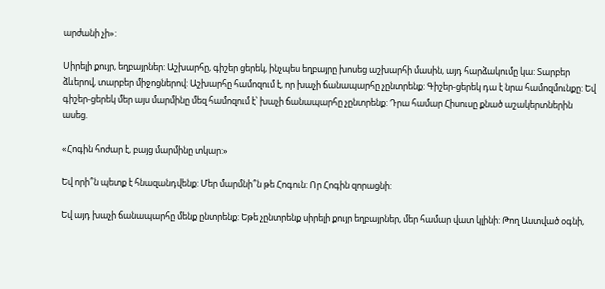արժանի չի»:

Սիրելի քույր, եղբայրներ: Աշխարհը, գիշեր ցերեկ, ինչպես եղբայրը խոսեց աշխարհի մասին, այդ հարձակումը կա: Տարբեր ձևերով, տարբեր միջոցներով: Աշխարհը համոզում է, որ խաչի ճանապարհը չընտրենք: Գիշեր-ցերեկ դա է նրա համոզմունքը: Եվ գիշեր-ցերեկ մեր այս մարմինը մեզ համոզում է՝ խաչի ճանապարհը չընտրենք: Դրա համար Հիսուսը քնած աշակերտներին ասեց.

«Հոգին հոժար է, բայց մարմինը տկար:»

Եվ որի՞ն պետք է հնազանդվենք: Մեր մարմնի՞ն թե Հոգուն: Որ Հոգին զորացնի:

Եվ այդ խաչի ճանապարհը մենք ընտրենք: Եթե չընտրենք սիրելի քույր եղբայրներ, մեր համար վատ կլինի: Թող Աստված օգնի,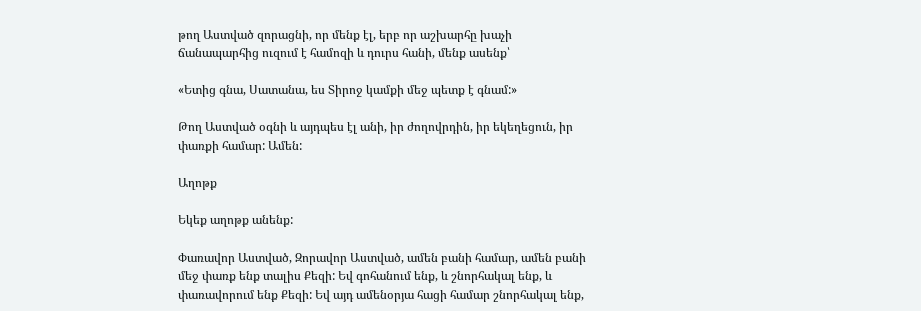թող Աստված զորացնի, որ մենք էլ, երբ որ աշխարհը խաչի ճանապարհից ուզում է համոզի և դուրս հանի, մենք ասենք՝

«Ետից գնա, Սատանա, ես Տիրոջ կամքի մեջ պետք է գնամ:»

Թող Աստված օգնի և այդպես էլ անի, իր ժողովրդին, իր եկեղեցուն, իր փառքի համար: Ամեն:

Աղոթք

Եկեք աղոթք անենք:

Փառավոր Աստված, Զորավոր Աստված, ամեն բանի համար, ամեն բանի մեջ փառք ենք տալիս Քեզի: Եվ գոհանում ենք, և շնորհակալ ենք, և փառավորում ենք Քեզի: Եվ այդ ամենօրյա հացի համար շնորհակալ ենք,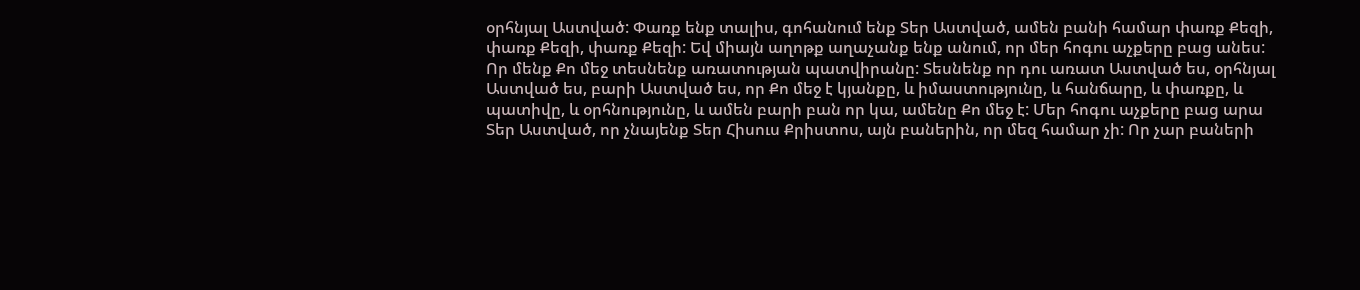օրհնյալ Աստված: Փառք ենք տալիս, գոհանում ենք Տեր Աստված, ամեն բանի համար փառք Քեզի, փառք Քեզի, փառք Քեզի: Եվ միայն աղոթք աղաչանք ենք անում, որ մեր հոգու աչքերը բաց անես: Որ մենք Քո մեջ տեսնենք առատության պատվիրանը: Տեսնենք որ դու առատ Աստված ես, օրհնյալ Աստված ես, բարի Աստված ես, որ Քո մեջ է կյանքը, և իմաստությունը, և հանճարը, և փառքը, և պատիվը, և օրհնությունը, և ամեն բարի բան որ կա, ամենը Քո մեջ է: Մեր հոգու աչքերը բաց արա Տեր Աստված, որ չնայենք Տեր Հիսուս Քրիստոս, այն բաներին, որ մեզ համար չի: Որ չար բաների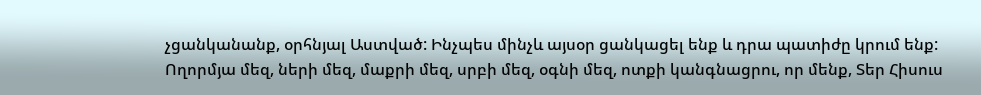չցանկանանք, օրհնյալ Աստված: Ինչպես մինչև այսօր ցանկացել ենք և դրա պատիժը կրում ենք: Ողորմյա մեզ, ների մեզ, մաքրի մեզ, սրբի մեզ, օգնի մեզ, ոտքի կանգնացրու, որ մենք, Տեր Հիսուս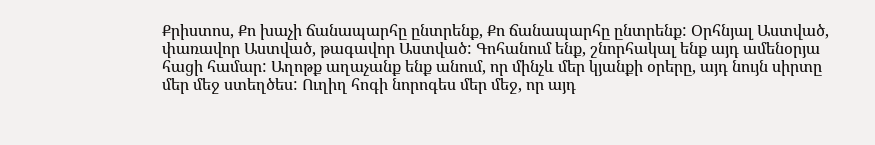Քրիստոս, Քո խաչի ճանապարհը ընտրենք, Քո ճանապարհը ընտրենք: Օրհնյալ Աստված, փառավոր Աստված, թագավոր Աստված: Գոհանում ենք, շնորհակալ ենք այդ ամենօրյա հացի համար: Աղոթք աղաչանք ենք անում, որ մինչև մեր կյանքի օրերը, այդ նույն սիրտը մեր մեջ ստեղծես: Ուղիղ հոգի նորոգես մեր մեջ, որ այդ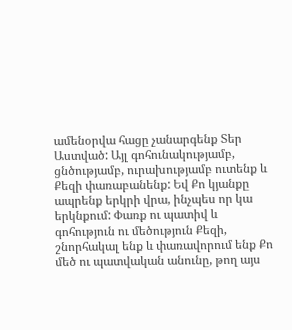ամենօրվա հացը չանարգենք Տեր Աստված: Այլ գոհունակությամբ, ցնծությամբ, ուրախությամբ ուտենք և Քեզի փառաբանենք: Եվ Քո կյանքը ապրենք երկրի վրա, ինչպես որ կա երկնքում: Փառք ու պատիվ և գոհություն ու մեծություն Քեզի, շնորհակալ ենք և փառավորում ենք Քո մեծ ու պատվական անունը, թող այս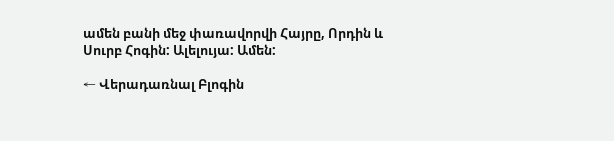ամեն բանի մեջ փառավորվի Հայրը, Որդին և Սուրբ Հոգին: Ալելույա: Ամեն:

← Վերադառնալ Բլոգին